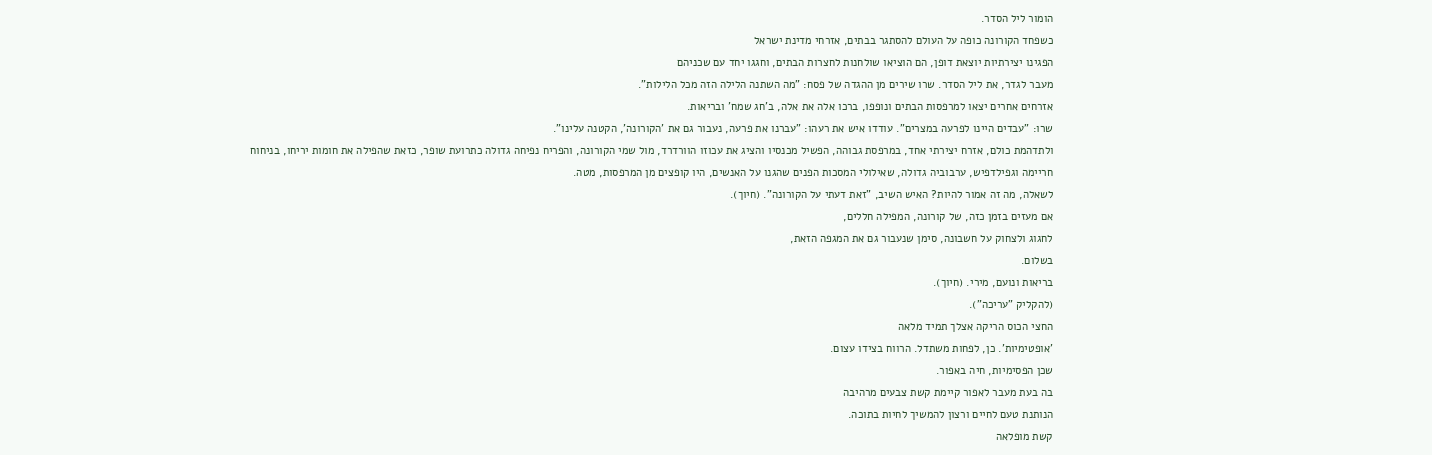הומור ליל הסדר.
כשפחד הקורונה כופה על העולם להסתגר בבתים, אזרחי מדינת ישראל
הפגינו יצירתיות יוצאת דופן, הם הוציאו שולחנות לחצרות הבתים, וחגגו יחד עם שכניהם
מעבר לגדר, את ליל הסדר. שרו שירים מן ההגדה של פסח: "מה השתנה הלילה הזה מכל הלילות".
אזרחים אחרים יצאו למרפסות הבתים ונופפו, ברכו אלה את אלה, ב'חג שמח' ובריאות.
שרו: "עבדים היינו לפרעה במצרים". עודדו איש את רעהו: "עברנו את פרעה, נעבור גם את 'הקורונה', הקטנה עלינו".
ולתדהמת כולם, אזרח יצירתי אחד, במרפסת גבוהה, הפשיל מכנסיו והציג את עכוזו הוורדרד, מול שמי הקורונה, והפריח נפיחה גדולה כתרועת שופר, כזאת שהפילה את חומות יריחו, בניחוח חריימה וגפילדפיש, ערבוביה גדולה, שאילולי המסכות הפנים שהגנו על האנשים, היו קופצים מן המרפסות, מטה.
לשאלה, מה זה אמור להיות? האיש השיב, "זאת דעתי על הקורונה". (חיוך).
אם מעזים בזמן כזה, של קורונה, המפילה חללים,
לחגוג ולצחוק על חשבונה, סימן שנעבור גם את המגפה הזאת,
בשלום.
בריאות ונועם, מירי. (חיוך).
(להקליק "עריכה").
החצי הכוס הריקה אצלך תמיד מלאה
'אופטימיות'. כן, לפחות משתדל. הרווח בצידו עצום.
שכן הפסימיות, חיה באפור.
בה בעת מעבר לאפור קיימת קשת צבעים מרהיבה
הנותנת טעם לחיים ורצון להמשיך לחיות בתוכה.
קשת מופלאה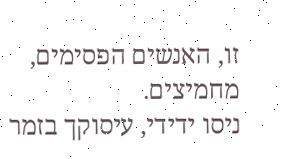זו, האנשים הפסימים, מחמיצים.
ניסו ידידי, עיסוקך בזמר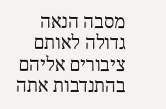מסבה הנאה גדולה לאותם
ציבורים אליהם בהתנדבות אתה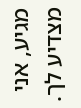מגיע, אני מצדיע לך.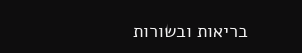בריאות ובשורות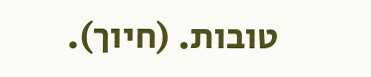טובות. (חיוך).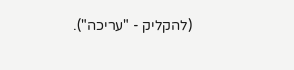(להקליק - "עריכה").